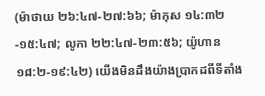(ម៉ាថាយ ២៦:៤៧-២៧:៦៦; ម៉ាកុស ១៤:៣២-១៥:៤៧; លូកា ២២:៤៧-២៣:៥៦; យ៉ូហាន ១៨:២-១៩:៤២) យើងមិនដឹងយ៉ាងប្រាកដពីទីតាំង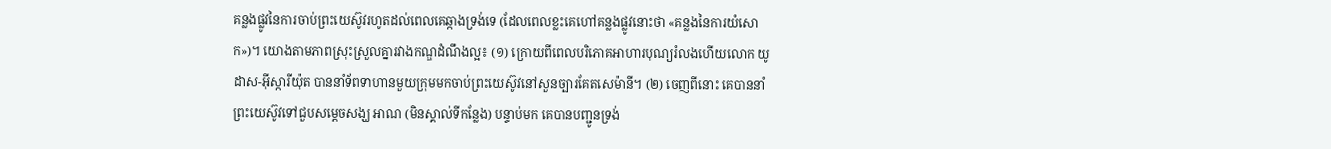គន្លងផ្លូវនៃការចាប់ព្រះយេស៊ូវរហូតដល់ពេលគេឆ្កាងទ្រង់ទេ (ដែលពេលខ្លះគេហៅគន្លងផ្លូវនោះថា «គន្លងនៃការយំសោក»)។ យោងតាមភាពស្រុះស្រួលគ្នារវាងកណ្ឌដំណឹងល្អ៖ (១) ក្រោយពីពេលបរិភោគអាហារបុណ្យរំលងហើយលោក យូដាស-អ៊ីស្ការីយ៉ុត បាននាំទ័ពទាហានមួយក្រុមមកចាប់ព្រះយេស៊ូវនៅសួនច្បារគែតសេម៉ានី។ (២) ចេញពីនោះ គេបាននាំព្រះយេស៊ូវទៅជួបសម្ដេចសង្ឃ អាណ (មិនស្គាល់ទីកន្លែង) បន្ទាប់មក គេបានបញ្ជូនទ្រង់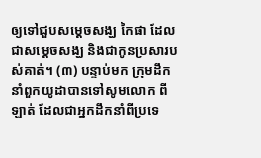ឲ្យទៅជួបសម្ដេចសង្ឃ កៃផា ដែលជាសម្ដេចសង្ឃ និងជាកូនប្រសារបស់គាត់។ (៣) បន្ទាប់មក ក្រុមដឹកនាំពួកយូដាបានទៅសូមលោក ពីឡាត់ ដែលជាអ្នកដឹកនាំពីប្រទេ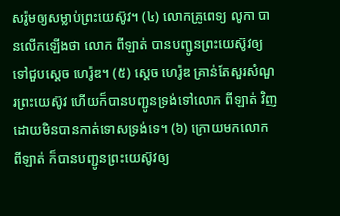សរ៉ូមឲ្យសម្លាប់ព្រះយេស៊ូវ។ (៤) លោកគ្រូពេទ្យ លូកា បានលើកឡើងថា លោក ពីឡាត់ បានបញ្ជូនព្រះយេស៊ូវឲ្យទៅជួបស្ដេច ហេរ៉ូឌ។ (៥) ស្ដេច ហេរ៉ូឌ គ្រាន់តែសួរសំណួរព្រះយេស៊ូវ ហើយក៏បានបញ្ជូនទ្រង់ទៅលោក ពីឡាត់ វិញដោយមិនបានកាត់ទោសទ្រង់ទេ។ (៦) ក្រោយមកលោក ពីឡាត់ ក៏បានបញ្ជូនព្រះយេស៊ូវឲ្យ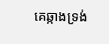គេឆ្កាងទ្រង់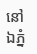នៅឯភ្នំ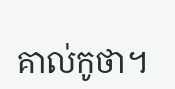គាល់កូថា។